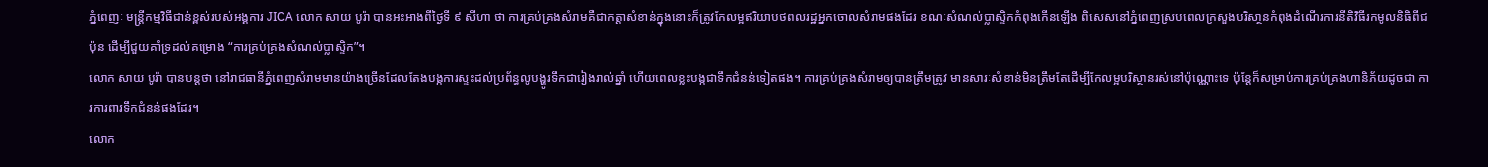ភ្នំពេញៈ មន្ត្រីកម្មវិធីជាន់ខ្ពស់របស់អង្គការ JICA លោក សាយ បូរ៉ា បានអះអាងពីថ្ងៃទី ៩ សីហា ថា ការគ្រប់គ្រងសំរាមគឺជាកត្តាសំខាន់ក្នុងនោះក៏ត្រូវកែលម្អឥរិយាបថពលរដ្ឋអ្នកចោលសំរាមផងដែរ ខណៈសំណល់ប្លាស្ទិកកំពុងកើនឡើង ពិសេសនៅភ្នំពេញស្របពេលក្រសួងបរិសា្ថនកំពុងដំណើរការនីតិវិធីរកមូលនិធិពីជប៉ុន ដើម្បីជួយគាំទ្រដល់គម្រោង “ការគ្រប់គ្រងសំណល់ប្លាស្ទិក”។
លោក សាយ បូរ៉ា បានបន្តថា នៅរាជធានីភ្នំពេញសំរាមមានយ៉ាងច្រើនដែលតែងបង្កការស្ទះដល់ប្រព័ន្ធលូបង្ហូរទឹកជារៀងរាល់ឆ្នាំ ហើយពេលខ្លះបង្កជាទឹកជំនន់ទៀតផង។ ការគ្រប់គ្រងសំរាមឲ្យបានត្រឹមត្រូវ មានសារៈសំខាន់មិនត្រឹមតែដើម្បីកែលម្អបរិស្ថានរស់នៅប៉ុណ្ណោះទេ ប៉ុន្តែក៏សម្រាប់ការគ្រប់គ្រងហានិភ័យដូចជា ការការពារទឹកជំនន់ផងដែរ។
លោក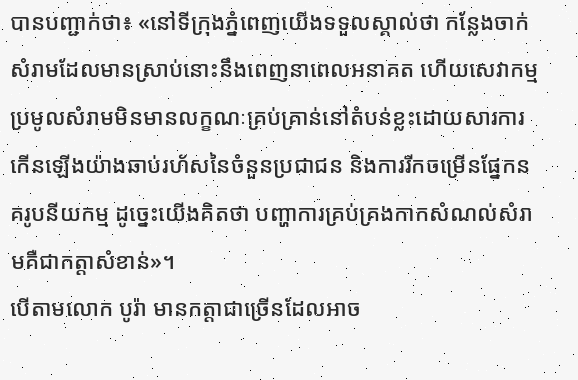បានបញ្ជាក់ថា៖ «នៅទីក្រុងភ្នំពេញយើងទទួលស្គាល់ថា កន្លែងចាក់សំរាមដែលមានស្រាប់នោះនឹងពេញនាពេលអនាគត ហើយសេវាកម្មប្រមូលសំរាមមិនមានលក្ខណៈគ្រប់គ្រាន់នៅតំបន់ខ្លះដោយសារការកើនឡើងយ៉ាងឆាប់រហ័សនៃចំនួនប្រជាជន និងការរីកចម្រើនផ្នែកនគរូបនីយកម្ម ដូច្នេះយើងគិតថា បញ្ហាការគ្រប់គ្រងកាកសំណល់សំរាមគឺជាកត្តាសំខាន់»។
បើតាមលោក បូរ៉ា មានកត្តាជាច្រើនដែលអាច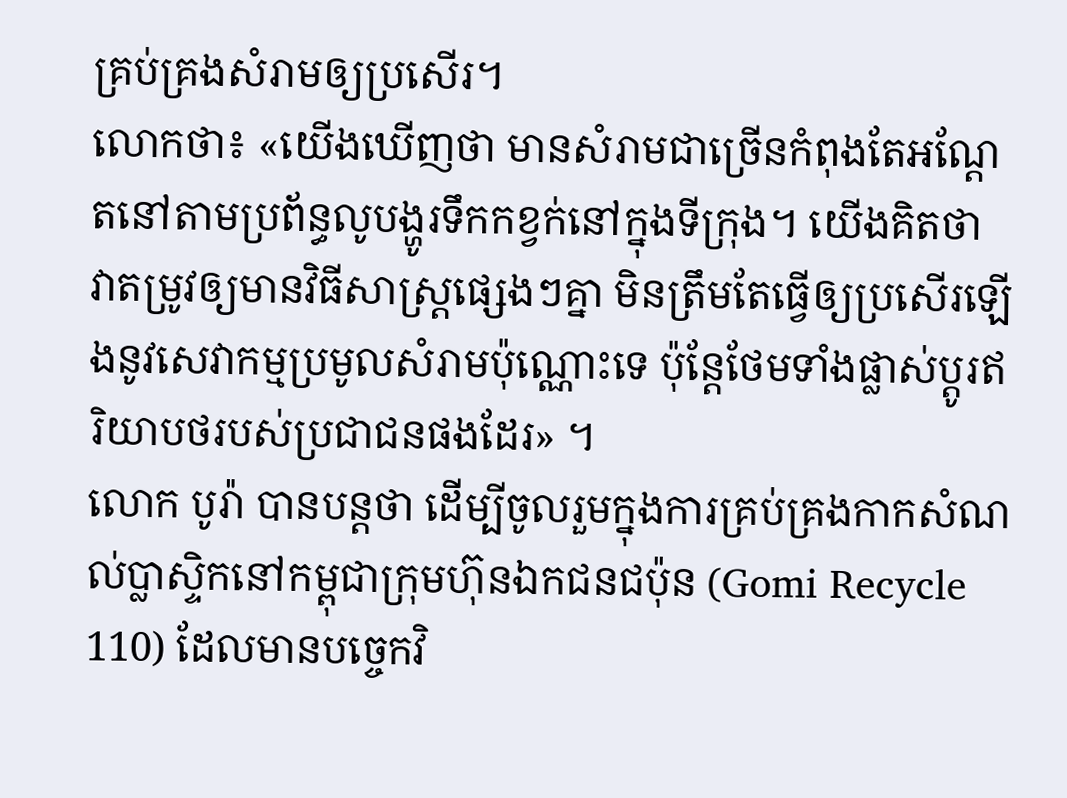គ្រប់គ្រងសំរាមឲ្យប្រសើរ។
លោកថា៖ «យើងឃើញថា មានសំរាមជាច្រើនកំពុងតែអណ្តែតនៅតាមប្រព័ន្ធលូបង្ហូរទឹកកខ្វក់នៅក្នុងទីក្រុង។ យើងគិតថា វាតម្រូវឲ្យមានវិធីសាស្ត្រផ្សេងៗគ្នា មិនត្រឹមតែធ្វើឲ្យប្រសើរឡើងនូវសេវាកម្មប្រមូលសំរាមប៉ុណ្ណោះទេ ប៉ុន្តែថែមទាំងផ្លាស់ប្តូរឥរិយាបថរបស់ប្រជាជនផងដែរ» ។
លោក បូរ៉ា បានបន្តថា ដើម្បីចូលរួមក្នុងការគ្រប់គ្រងកាកសំណល់ប្លាស្ទិកនៅកម្ពុជាក្រុមហ៊ុនឯកជនជប៉ុន (Gomi Recycle 110) ដែលមានបច្ចេកវិ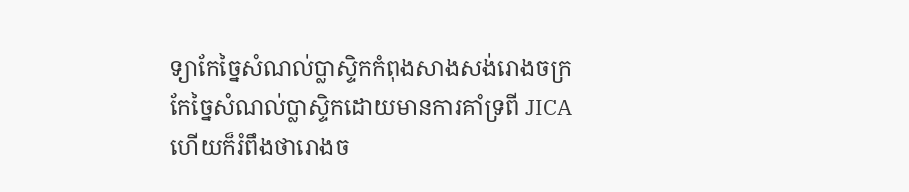ទ្យាកែច្នៃសំណល់ប្លាស្ទិកកំពុងសាងសង់រោងចក្រកែច្នៃសំណល់ប្លាស្ទិកដោយមានការគាំទ្រពី JICA ហើយក៏រំពឹងថារោងច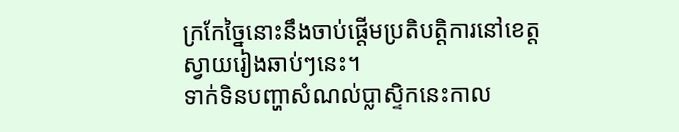ក្រកែច្នៃនោះនឹងចាប់ផ្តើមប្រតិបត្តិការនៅខេត្តស្វាយរៀងឆាប់ៗនេះ។
ទាក់ទិនបញ្ហាសំណល់ប្លាស្ទិកនេះកាល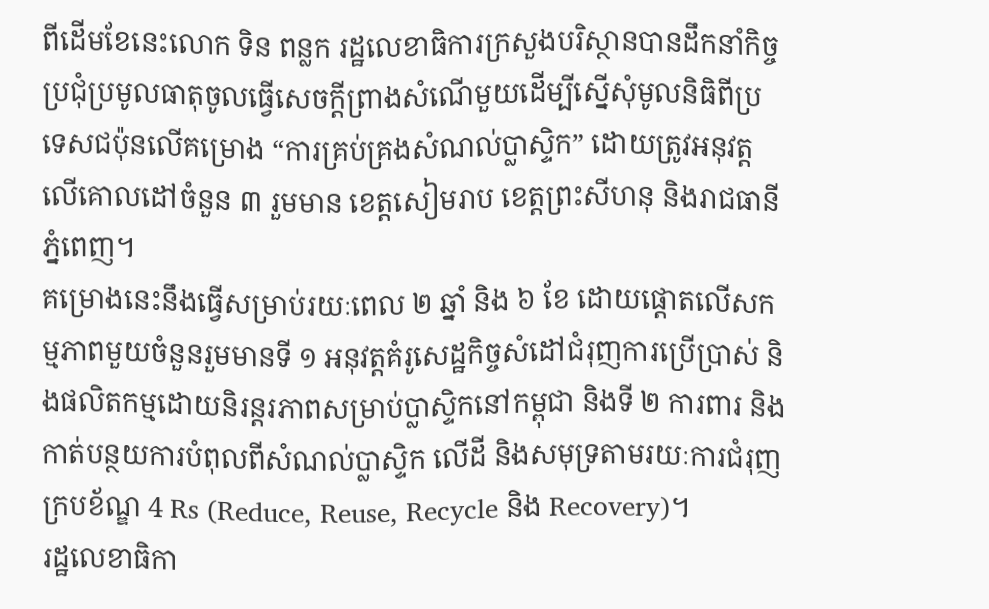ពីដើមខែនេះលោក ទិន ពន្លក រដ្ឋលេខាធិការក្រសួងបរិស្ថានបានដឹកនាំកិច្ចប្រជុំប្រមូលធាតុចូលធ្វើសេចក្ដីព្រាងសំណើមួយដើម្បីស្នើសុំមូលនិធិពីប្រទេសជប៉ុនលើគម្រោង “ការគ្រប់គ្រងសំណល់ប្លាស្ទិក” ដោយត្រូវអនុវត្តលើគោលដៅចំនួន ៣ រួមមាន ខេត្តសៀមរាប ខេត្តព្រះសីហនុ និងរាជធានីភ្នំពេញ។
គម្រោងនេះនឹងធ្វើសម្រាប់រយៈពេល ២ ឆ្នាំ និង ៦ ខែ ដោយផ្តោតលើសកម្មភាពមួយចំនួនរួមមានទី ១ អនុវត្តគំរូសេដ្ឋកិច្ចសំដៅជំរុញការប្រើប្រាស់ និងផលិតកម្មដោយនិរន្តរភាពសម្រាប់ប្លាស្ទិកនៅកម្ពុជា និងទី ២ ការពារ និងកាត់បន្ថយការបំពុលពីសំណល់ប្លាស្ទិក លើដី និងសមុទ្រតាមរយៈការជំរុញក្របខ័ណ្ឌ 4 Rs (Reduce, Reuse, Recycle និង Recovery)។
រដ្ឋលេខាធិកា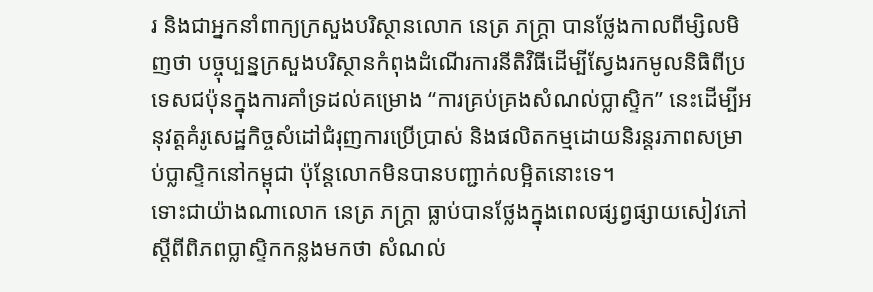រ និងជាអ្នកនាំពាក្យក្រសួងបរិស្ថានលោក នេត្រ ភក្ត្រា បានថ្លែងកាលពីម្សិលមិញថា បច្ចុប្បន្នក្រសួងបរិស្ថានកំពុងដំណើរការនីតិវិធីដើម្បីស្វែងរកមូលនិធិពីប្រទេសជប៉ុនក្នុងការគាំទ្រដល់គម្រោង “ការគ្រប់គ្រងសំណល់ប្លាស្ទិក” នេះដើម្បីអនុវត្តគំរូសេដ្ឋកិច្ចសំដៅជំរុញការប្រើប្រាស់ និងផលិតកម្មដោយនិរន្តរភាពសម្រាប់ប្លាស្ទិកនៅកម្ពុជា ប៉ុន្តែលោកមិនបានបញ្ជាក់លម្អិតនោះទេ។
ទោះជាយ៉ាងណាលោក នេត្រ ភក្ត្រា ធ្លាប់បានថ្លែងក្នុងពេលផ្សព្វផ្សាយសៀវភៅស្តីពីពិភពប្លាស្ទិកកន្លងមកថា សំណល់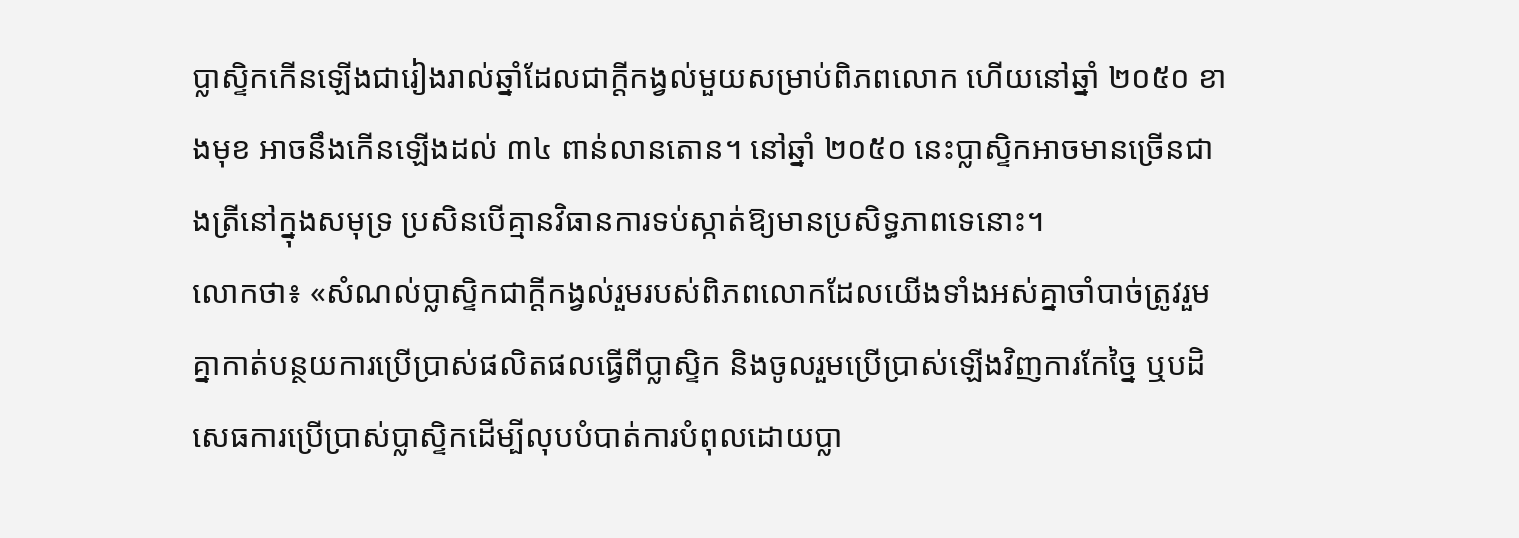ប្លាស្ទិកកើនឡើងជារៀងរាល់ឆ្នាំដែលជាក្តីកង្វល់មួយសម្រាប់ពិភពលោក ហើយនៅឆ្នាំ ២០៥០ ខាងមុខ អាចនឹងកើនឡើងដល់ ៣៤ ពាន់លានតោន។ នៅឆ្នាំ ២០៥០ នេះប្លាស្ទិកអាចមានច្រើនជាងត្រីនៅក្នុងសមុទ្រ ប្រសិនបើគ្មានវិធានការទប់ស្កាត់ឱ្យមានប្រសិទ្ធភាពទេនោះ។
លោកថា៖ «សំណល់ប្លាស្ទិកជាក្តីកង្វល់រួមរបស់ពិភពលោកដែលយើងទាំងអស់គ្នាចាំបាច់ត្រូវរួមគ្នាកាត់បន្ថយការប្រើប្រាស់ផលិតផលធ្វើពីប្លាស្ទិក និងចូលរួមប្រើប្រាស់ឡើងវិញការកែច្នៃ ឬបដិសេធការប្រើប្រាស់ប្លាស្ទិកដើម្បីលុបបំបាត់ការបំពុលដោយប្លា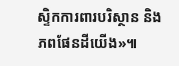ស្ទិកការពារបរិស្ថាន និងភពផែនដីយើង»៕